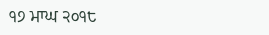੧੭ ਮਾਘ ੨੦੧੮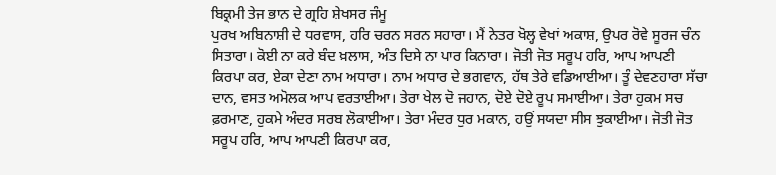ਬਿਕ੍ਰਮੀ ਤੇਜ ਭਾਨ ਦੇ ਗ੍ਰਹਿ ਸ਼ੇਖਸਰ ਜੰਮੂ
ਪੁਰਖ ਅਬਿਨਾਸ਼ੀ ਦੇ ਧਰਵਾਸ, ਹਰਿ ਚਰਨ ਸਰਨ ਸਹਾਰਾ। ਮੈਂ ਨੇਤਰ ਖੋਲ੍ਹ ਵੇਖਾਂ ਅਕਾਸ਼, ਉਪਰ ਰੋਵੇ ਸੂਰਜ ਚੰਨ ਸਿਤਾਰਾ। ਕੋਈ ਨਾ ਕਰੇ ਬੰਦ ਖ਼ਲਾਸ, ਅੰਤ ਦਿਸੇ ਨਾ ਪਾਰ ਕਿਨਾਰਾ। ਜੋਤੀ ਜੋਤ ਸਰੂਪ ਹਰਿ, ਆਪ ਆਪਣੀ ਕਿਰਪਾ ਕਰ, ਏਕਾ ਦੇਣਾ ਨਾਮ ਅਧਾਰਾ। ਨਾਮ ਅਧਾਰ ਦੇ ਭਗਵਾਨ, ਹੱਥ ਤੇਰੇ ਵਡਿਆਈਆ। ਤੂੰ ਦੇਵਣਹਾਰਾ ਸੱਚਾ ਦਾਨ, ਵਸਤ ਅਮੋਲਕ ਆਪ ਵਰਤਾਈਆ। ਤੇਰਾ ਖੇਲ ਦੋ ਜਹਾਨ, ਦੋਏ ਦੋਏ ਰੂਪ ਸਮਾਈਆ। ਤੇਰਾ ਹੁਕਮ ਸਚ ਫ਼ਰਮਾਣ, ਹੁਕਮੇ ਅੰਦਰ ਸਰਬ ਲੋਕਾਈਆ। ਤੇਰਾ ਮੰਦਰ ਧੁਰ ਮਕਾਨ, ਹਉਂ ਸਯਦਾ ਸੀਸ ਝੁਕਾਈਆ। ਜੋਤੀ ਜੋਤ ਸਰੂਪ ਹਰਿ, ਆਪ ਆਪਣੀ ਕਿਰਪਾ ਕਰ,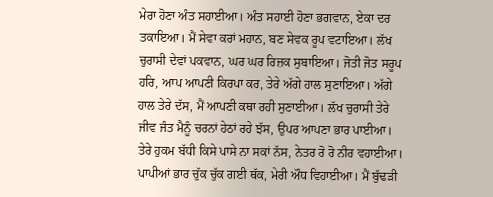ਮੇਰਾ ਹੋਣਾ ਅੰਤ ਸਹਾਈਆ। ਅੰਤ ਸਹਾਈ ਹੋਣਾ ਭਗਵਾਨ, ਏਕਾ ਦਰ ਤਕਾਇਆ। ਮੈਂ ਸੇਵਾ ਕਰਾਂ ਮਹਾਨ, ਬਣ ਸੇਵਕ ਰੂਪ ਵਟਾਇਆ। ਲੱਖ ਚੁਰਾਸੀ ਦੇਵਾਂ ਪਕਵਾਨ, ਘਰ ਘਰ ਰਿਜ਼ਕ ਸੁਬਾਇਆ। ਜੋਤੀ ਜੋਤ ਸਰੂਪ ਹਰਿ, ਆਪ ਆਪਣੀ ਕਿਰਪਾ ਕਰ, ਤੇਰੇ ਅੱਗੇ ਹਾਲ ਸੁਣਾਇਆ। ਅੱਗੇ ਹਾਲ ਤੇਰੇ ਦੱਸ, ਮੈਂ ਆਪਣੀ ਕਥਾ ਰਹੀ ਸੁਣਾਈਆ। ਲੱਖ ਚੁਰਾਸੀ ਤੇਰੇ ਜੀਵ ਜੰਤ ਮੈਨੂੰ ਚਰਨਾਂ ਹੇਠਾਂ ਰਹੇ ਝੱਸ, ਉਪਰ ਆਪਣਾ ਭਾਰ ਪਾਈਆ। ਤੇਰੇ ਹੁਕਮ ਬੱਧੀ ਕਿਸੇ ਪਾਸੇ ਨਾ ਸਕਾਂ ਨੱਸ, ਨੇਤਰ ਰੋ ਰੋ ਨੀਰ ਵਹਾਈਆ। ਪਾਪੀਆਂ ਭਾਰ ਚੁੱਕ ਚੁੱਕ ਗਈ ਥੱਕ, ਮੇਰੀ ਔਧ ਵਿਹਾਈਆ। ਮੈਂ ਬੁੱਢੜੀ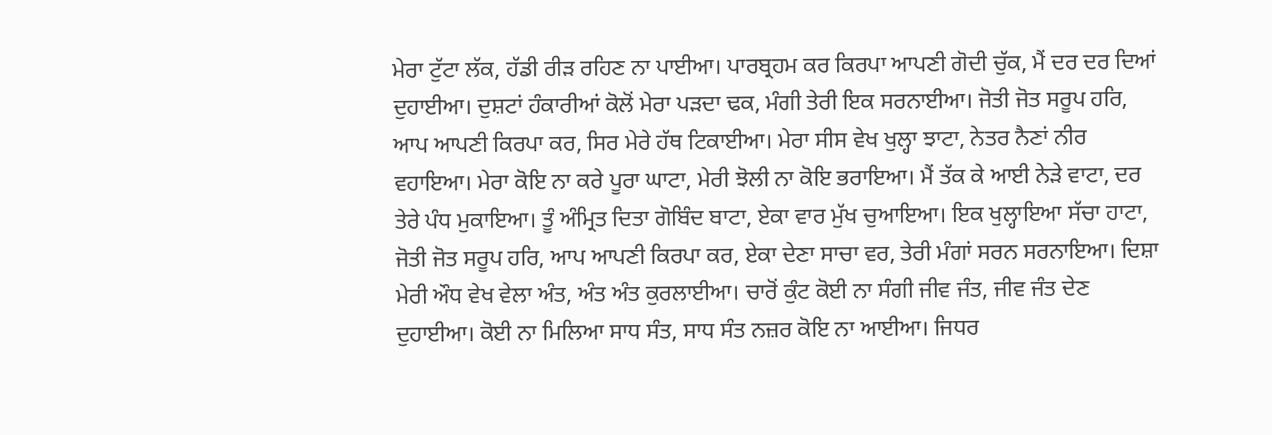ਮੇਰਾ ਟੁੱਟਾ ਲੱਕ, ਹੱਡੀ ਰੀੜ ਰਹਿਣ ਨਾ ਪਾਈਆ। ਪਾਰਬ੍ਰਹਮ ਕਰ ਕਿਰਪਾ ਆਪਣੀ ਗੋਦੀ ਚੁੱਕ, ਮੈਂ ਦਰ ਦਰ ਦਿਆਂ ਦੁਹਾਈਆ। ਦੁਸ਼ਟਾਂ ਹੰਕਾਰੀਆਂ ਕੋਲੋਂ ਮੇਰਾ ਪੜਦਾ ਢਕ, ਮੰਗੀ ਤੇਰੀ ਇਕ ਸਰਨਾਈਆ। ਜੋਤੀ ਜੋਤ ਸਰੂਪ ਹਰਿ, ਆਪ ਆਪਣੀ ਕਿਰਪਾ ਕਰ, ਸਿਰ ਮੇਰੇ ਹੱਥ ਟਿਕਾਈਆ। ਮੇਰਾ ਸੀਸ ਵੇਖ ਖੁਲ੍ਹਾ ਝਾਟਾ, ਨੇਤਰ ਨੈਣਾਂ ਨੀਰ ਵਹਾਇਆ। ਮੇਰਾ ਕੋਇ ਨਾ ਕਰੇ ਪੂਰਾ ਘਾਟਾ, ਮੇਰੀ ਝੋਲੀ ਨਾ ਕੋਇ ਭਰਾਇਆ। ਮੈਂ ਤੱਕ ਕੇ ਆਈ ਨੇੜੇ ਵਾਟਾ, ਦਰ ਤੇਰੇ ਪੰਧ ਮੁਕਾਇਆ। ਤੂੰ ਅੰਮ੍ਰਿਤ ਦਿਤਾ ਗੋਬਿੰਦ ਬਾਟਾ, ਏਕਾ ਵਾਰ ਮੁੱਖ ਚੁਆਇਆ। ਇਕ ਖੁਲ੍ਹਾਇਆ ਸੱਚਾ ਹਾਟਾ, ਜੋਤੀ ਜੋਤ ਸਰੂਪ ਹਰਿ, ਆਪ ਆਪਣੀ ਕਿਰਪਾ ਕਰ, ਏਕਾ ਦੇਣਾ ਸਾਚਾ ਵਰ, ਤੇਰੀ ਮੰਗਾਂ ਸਰਨ ਸਰਨਾਇਆ। ਦਿਸ਼ਾ ਮੇਰੀ ਔਧ ਵੇਖ ਵੇਲਾ ਅੰਤ, ਅੰਤ ਅੰਤ ਕੁਰਲਾਈਆ। ਚਾਰੋਂ ਕੁੰਟ ਕੋਈ ਨਾ ਸੰਗੀ ਜੀਵ ਜੰਤ, ਜੀਵ ਜੰਤ ਦੇਣ ਦੁਹਾਈਆ। ਕੋਈ ਨਾ ਮਿਲਿਆ ਸਾਧ ਸੰਤ, ਸਾਧ ਸੰਤ ਨਜ਼ਰ ਕੋਇ ਨਾ ਆਈਆ। ਜਿਧਰ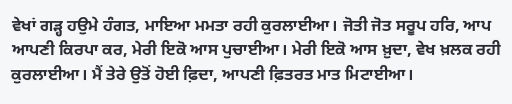ਵੇਖਾਂ ਗੜ੍ਹ ਹਉਮੇ ਹੰਗਤ, ਮਾਇਆ ਮਮਤਾ ਰਹੀ ਕੁਰਲਾਈਆ। ਜੋਤੀ ਜੋਤ ਸਰੂਪ ਹਰਿ, ਆਪ ਆਪਣੀ ਕਿਰਪਾ ਕਰ, ਮੇਰੀ ਇਕੋ ਆਸ ਪੁਚਾਈਆ। ਮੇਰੀ ਇਕੋ ਆਸ ਖ਼ੁਦਾ, ਵੇਖ ਖ਼ਲਕ ਰਹੀ ਕੁਰਲਾਈਆ। ਮੈਂ ਤੇਰੇ ਉਤੋਂ ਹੋਈ ਫ਼ਿਦਾ, ਆਪਣੀ ਫ਼ਿਤਰਤ ਮਾਤ ਮਿਟਾਈਆ।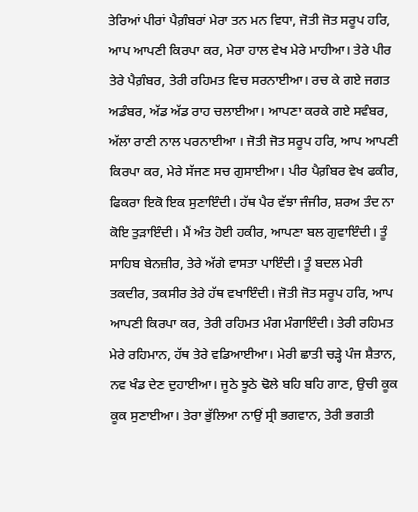ਤੇਰਿਆਂ ਪੀਰਾਂ ਪੈਗ਼ੰਬਰਾਂ ਮੇਰਾ ਤਨ ਮਨ ਵਿਧਾ, ਜੋਤੀ ਜੋਤ ਸਰੂਪ ਹਰਿ, ਆਪ ਆਪਣੀ ਕਿਰਪਾ ਕਰ, ਮੇਰਾ ਹਾਲ ਵੇਖ ਮੇਰੇ ਮਾਹੀਆ। ਤੇਰੇ ਪੀਰ ਤੇਰੇ ਪੈਗ਼ੰਬਰ, ਤੇਰੀ ਰਹਿਮਤ ਵਿਚ ਸਰਨਾਈਆ। ਰਚ ਕੇ ਗਏ ਜਗਤ ਅਡੰਬਰ, ਅੱਡ ਅੱਡ ਰਾਹ ਚਲਾਈਆ। ਆਪਣਾ ਕਰਕੇ ਗਏ ਸਵੰਬਰ, ਅੱਲਾ ਰਾਣੀ ਨਾਲ ਪਰਨਾਈਆ । ਜੋਤੀ ਜੋਤ ਸਰੂਪ ਹਰਿ, ਆਪ ਆਪਣੀ ਕਿਰਪਾ ਕਰ, ਮੇਰੇ ਸੱਜਣ ਸਚ ਗੁਸਾਈਆ। ਪੀਰ ਪੈਗ਼ੰਬਰ ਵੇਖ ਫਕੀਰ, ਫਿਕਰਾ ਇਕੋ ਇਕ ਸੁਣਾਇੰਦੀ। ਹੱਥ ਪੈਰ ਵੱਝਾ ਜੰਜੀਰ, ਸ਼ਰਅ ਤੰਦ ਨਾ ਕੋਇ ਤੁੜਾਇੰਦੀ। ਮੈਂ ਅੰਤ ਹੋਈ ਹਕੀਰ, ਆਪਣਾ ਬਲ ਗੁਵਾਇੰਦੀ। ਤੂੰ ਸਾਹਿਬ ਬੇਨਜ਼ੀਰ, ਤੇਰੇ ਅੱਗੇ ਵਾਸਤਾ ਪਾਇੰਦੀ। ਤੂੰ ਬਦਲ ਮੇਰੀ ਤਕਦੀਰ, ਤਕਸੀਰ ਤੇਰੇ ਹੱਥ ਵਖਾਇੰਦੀ। ਜੋਤੀ ਜੋਤ ਸਰੂਪ ਹਰਿ, ਆਪ ਆਪਣੀ ਕਿਰਪਾ ਕਰ, ਤੇਰੀ ਰਹਿਮਤ ਮੰਗ ਮੰਗਾਇੰਦੀ। ਤੇਰੀ ਰਹਿਮਤ ਮੇਰੇ ਰਹਿਮਾਨ, ਹੱਥ ਤੇਰੇ ਵਡਿਆਈਆ। ਮੇਰੀ ਛਾਤੀ ਚੜ੍ਹੇ ਪੰਜ ਸ਼ੈਤਾਨ, ਨਵ ਖੰਡ ਦੇਣ ਦੁਹਾਈਆ। ਜੂਠੇ ਝੂਠੇ ਢੋਲੇ ਬਹਿ ਬਹਿ ਗਾਣ, ਉਚੀ ਕੂਕ ਕੂਕ ਸੁਣਾਈਆ। ਤੇਰਾ ਭੁੱਲਿਆ ਨਾਉਂ ਸ੍ਰੀ ਭਗਵਾਨ, ਤੇਰੀ ਭਗਤੀ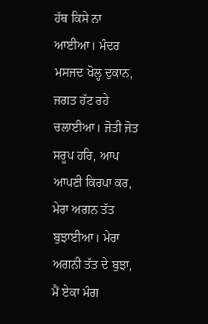ਹੱਥ ਕਿਸੇ ਨਾ ਆਈਆ। ਮੰਦਰ ਮਸਜਦ ਖੋਲ੍ਹ ਦੁਕਾਨ, ਜਗਤ ਹੱਟ ਰਹੇ ਚਲਾਈਆ। ਜੋਤੀ ਜੋਤ ਸਰੂਪ ਹਰਿ, ਆਪ ਆਪਣੀ ਕਿਰਪਾ ਕਰ, ਮੇਰਾ ਅਗਨ ਤੱਤ ਬੁਝਾਈਆ। ਮੇਰਾ ਅਗਨੀ ਤੱਤ ਦੇ ਬੁਝਾ, ਮੈਂ ਏਕਾ ਮੰਗ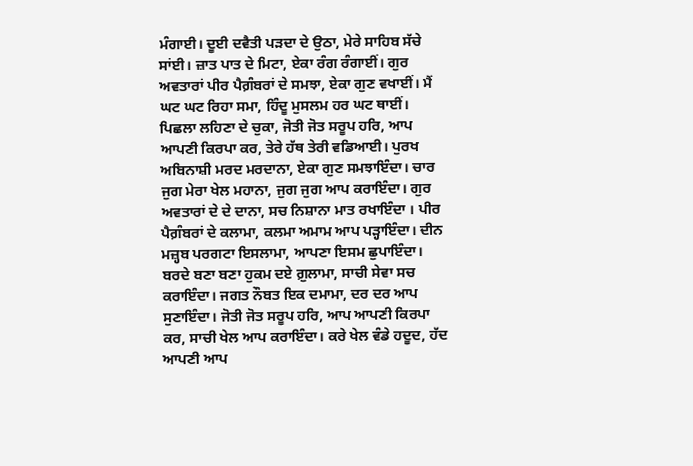ਮੰਗਾਈ। ਦੂਈ ਦਵੈਤੀ ਪੜਦਾ ਦੇ ਉਠਾ, ਮੇਰੇ ਸਾਹਿਬ ਸੱਚੇ ਸਾਂਈ। ਜ਼ਾਤ ਪਾਤ ਦੇ ਮਿਟਾ, ਏਕਾ ਰੰਗ ਰੰਗਾਈਂ। ਗੁਰ ਅਵਤਾਰਾਂ ਪੀਰ ਪੈਗ਼ੰਬਰਾਂ ਦੇ ਸਮਝਾ, ਏਕਾ ਗੁਣ ਵਖਾਈਂ। ਮੈਂ ਘਟ ਘਟ ਰਿਹਾ ਸਮਾ, ਹਿੰਦੂ ਮੁਸਲਮ ਹਰ ਘਟ ਥਾਈਂ। ਪਿਛਲਾ ਲਹਿਣਾ ਦੇ ਚੁਕਾ, ਜੋਤੀ ਜੋਤ ਸਰੂਪ ਹਰਿ, ਆਪ ਆਪਣੀ ਕਿਰਪਾ ਕਰ, ਤੇਰੇ ਹੱਥ ਤੇਰੀ ਵਡਿਆਈ। ਪੁਰਖ ਅਬਿਨਾਸ਼ੀ ਮਰਦ ਮਰਦਾਨਾ, ਏਕਾ ਗੁਣ ਸਮਝਾਇੰਦਾ। ਚਾਰ ਜੁਗ ਮੇਰਾ ਖੇਲ ਮਹਾਨਾ, ਜੁਗ ਜੁਗ ਆਪ ਕਰਾਇੰਦਾ। ਗੁਰ ਅਵਤਾਰਾਂ ਦੇ ਦੇ ਦਾਨਾ, ਸਚ ਨਿਸ਼ਾਨਾ ਮਾਤ ਰਖਾਇੰਦਾ । ਪੀਰ ਪੈਗ਼ੰਬਰਾਂ ਦੇ ਕਲਾਮਾ, ਕਲਮਾ ਅਮਾਮ ਆਪ ਪੜ੍ਹਾਇੰਦਾ। ਦੀਨ ਮਜ਼੍ਹਬ ਪਰਗਟਾ ਇਸਲਾਮਾ, ਆਪਣਾ ਇਸਮ ਛੁਪਾਇੰਦਾ। ਬਰਦੇ ਬਣਾ ਬਣਾ ਹੁਕਮ ਦਏ ਗ਼ੁਲਾਮਾ, ਸਾਚੀ ਸੇਵਾ ਸਚ ਕਰਾਇੰਦਾ। ਜਗਤ ਨੌਬਤ ਇਕ ਦਮਾਮਾ, ਦਰ ਦਰ ਆਪ ਸੁਣਾਇੰਦਾ। ਜੋਤੀ ਜੋਤ ਸਰੂਪ ਹਰਿ, ਆਪ ਆਪਣੀ ਕਿਰਪਾ ਕਰ, ਸਾਚੀ ਖੇਲ ਆਪ ਕਰਾਇੰਦਾ। ਕਰੇ ਖੇਲ ਵੰਡੇ ਹਦੂਦ, ਹੱਦ ਆਪਣੀ ਆਪ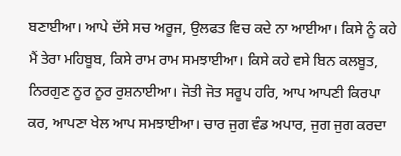ਬਣਾਈਆ। ਆਪੇ ਦੱਸੇ ਸਚ ਅਰੂਜ, ਉਲਫਤ ਵਿਚ ਕਦੇ ਨਾ ਆਈਆ। ਕਿਸੇ ਨੂੰ ਕਹੇ ਮੈਂ ਤੇਰਾ ਮਹਿਬੂਬ, ਕਿਸੇ ਰਾਮ ਰਾਮ ਸਮਝਾਈਆ। ਕਿਸੇ ਕਹੇ ਵਸੇ ਬਿਨ ਕਲਬੂਤ, ਨਿਰਗੁਣ ਨੂਰ ਨੂਰ ਰੁਸ਼ਨਾਈਆ। ਜੋਤੀ ਜੋਤ ਸਰੂਪ ਹਰਿ, ਆਪ ਆਪਣੀ ਕਿਰਪਾ ਕਰ, ਆਪਣਾ ਖੇਲ ਆਪ ਸਮਝਾਈਆ। ਚਾਰ ਜੁਗ ਵੰਡ ਅਪਾਰ, ਜੁਗ ਜੁਗ ਕਰਦਾ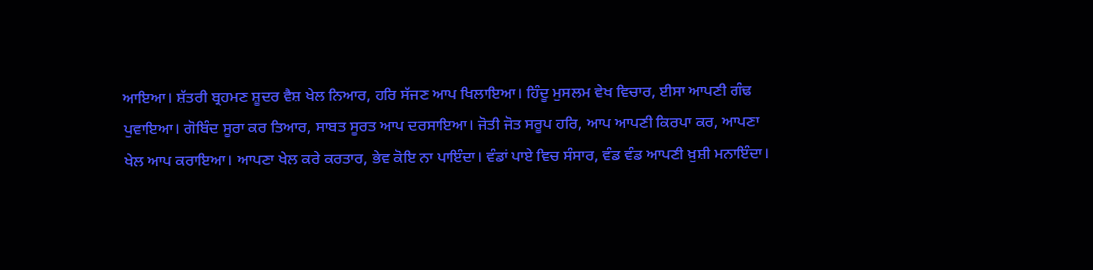ਆਇਆ। ਸ਼ੱਤਰੀ ਬ੍ਰਹਮਣ ਸ਼ੂਦਰ ਵੈਸ਼ ਖੇਲ ਨਿਆਰ, ਹਰਿ ਸੱਜਣ ਆਪ ਖਿਲਾਇਆ। ਹਿੰਦੂ ਮੁਸਲਮ ਵੇਖ ਵਿਚਾਰ, ਈਸਾ ਆਪਣੀ ਗੰਢ ਪੁਵਾਇਆ। ਗੋਬਿੰਦ ਸੂਰਾ ਕਰ ਤਿਆਰ, ਸਾਬਤ ਸੂਰਤ ਆਪ ਦਰਸਾਇਆ। ਜੋਤੀ ਜੋਤ ਸਰੂਪ ਹਰਿ, ਆਪ ਆਪਣੀ ਕਿਰਪਾ ਕਰ, ਆਪਣਾ ਖੇਲ ਆਪ ਕਰਾਇਆ। ਆਪਣਾ ਖੇਲ ਕਰੇ ਕਰਤਾਰ, ਭੇਵ ਕੋਇ ਨਾ ਪਾਇੰਦਾ। ਵੰਡਾਂ ਪਾਏ ਵਿਚ ਸੰਸਾਰ, ਵੰਡ ਵੰਡ ਆਪਣੀ ਖ਼ੁਸ਼ੀ ਮਨਾਇੰਦਾ।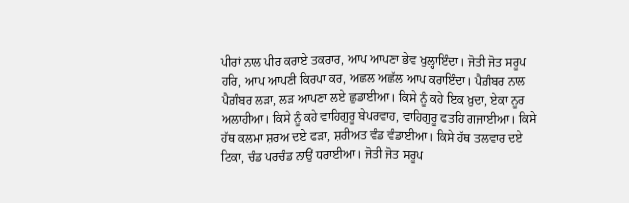ਪੀਰਾਂ ਨਾਲ ਪੀਰ ਕਰਾਏ ਤਕਰਾਰ, ਆਪ ਆਪਣਾ ਭੇਵ ਖੁਲ੍ਹਾਇੰਦਾ। ਜੋਤੀ ਜੋਤ ਸਰੂਪ ਹਰਿ, ਆਪ ਆਪਣੀ ਕਿਰਪਾ ਕਰ, ਅਛਲ ਅਛੱਲ ਆਪ ਕਰਾਇੰਦਾ। ਪੈਗ਼ੰਬਰ ਨਾਲ ਪੈਗ਼ੰਬਰ ਲੜਾ, ਲੜ ਆਪਣਾ ਲਏ ਛੁਡਾਈਆ। ਕਿਸੇ ਨੂੰ ਕਹੇ ਇਕ ਖ਼ੁਦਾ, ਏਕਾ ਨੂਰ ਅਲਾਹੀਆ। ਕਿਸੇ ਨੂੰ ਕਹੇ ਵਾਹਿਗੁਰੂ ਬੇਪਰਵਾਹ, ਵਾਹਿਗੁਰੂ ਫਤਹਿ ਗਜਾਈਆ। ਕਿਸੇ ਹੱਥ ਕਲਮਾ ਸ਼ਰਅ ਦਏ ਫੜਾ, ਸ਼ਰੀਅਤ ਵੰਡ ਵੰਡਾਈਆ। ਕਿਸੇ ਹੱਥ ਤਲਵਾਰ ਦਏ ਟਿਕਾ, ਚੰਡ ਪਰਚੰਡ ਨਾਉਂ ਧਰਾਈਆ। ਜੋਤੀ ਜੋਤ ਸਰੂਪ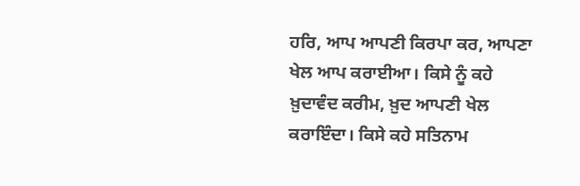ਹਰਿ, ਆਪ ਆਪਣੀ ਕਿਰਪਾ ਕਰ, ਆਪਣਾ ਖੇਲ ਆਪ ਕਰਾਈਆ। ਕਿਸੇ ਨੂੰ ਕਹੇ ਖ਼ੁਦਾਵੰਦ ਕਰੀਮ, ਖ਼ੁਦ ਆਪਣੀ ਖੇਲ ਕਰਾਇੰਦਾ। ਕਿਸੇ ਕਹੇ ਸਤਿਨਾਮ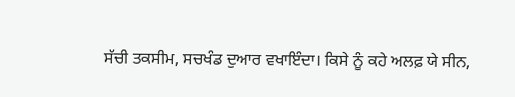ਸੱਚੀ ਤਕਸੀਮ, ਸਚਖੰਡ ਦੁਆਰ ਵਖਾਇੰਦਾ। ਕਿਸੇ ਨੂੰ ਕਹੇ ਅਲਫ਼ ਯੇ ਸੀਨ,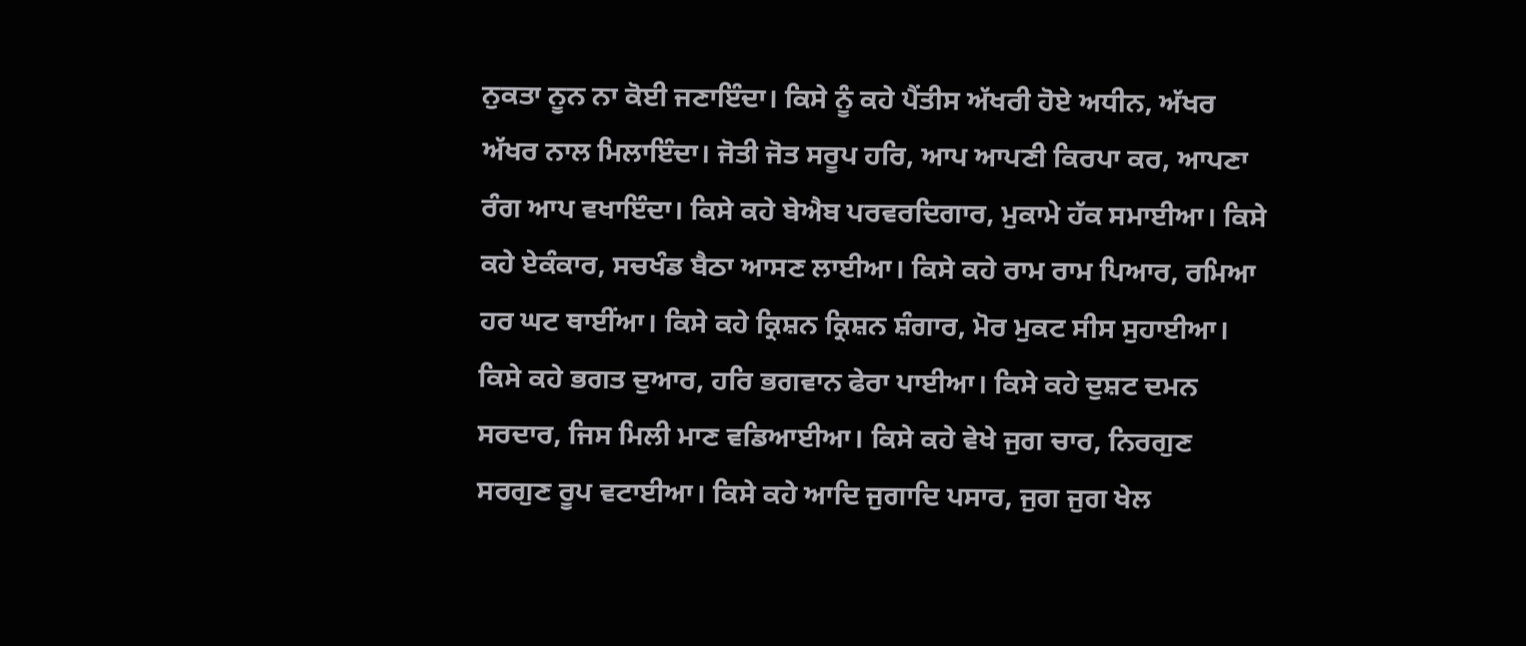ਨੁਕਤਾ ਨੂਨ ਨਾ ਕੋਈ ਜਣਾਇੰਦਾ। ਕਿਸੇ ਨੂੰ ਕਹੇ ਪੈਂਤੀਸ ਅੱਖਰੀ ਹੋਏ ਅਧੀਨ, ਅੱਖਰ ਅੱਖਰ ਨਾਲ ਮਿਲਾਇੰਦਾ। ਜੋਤੀ ਜੋਤ ਸਰੂਪ ਹਰਿ, ਆਪ ਆਪਣੀ ਕਿਰਪਾ ਕਰ, ਆਪਣਾ ਰੰਗ ਆਪ ਵਖਾਇੰਦਾ। ਕਿਸੇ ਕਹੇ ਬੇਐਬ ਪਰਵਰਦਿਗਾਰ, ਮੁਕਾਮੇ ਹੱਕ ਸਮਾਈਆ। ਕਿਸੇ ਕਹੇ ਏਕੰਕਾਰ, ਸਚਖੰਡ ਬੈਠਾ ਆਸਣ ਲਾਈਆ। ਕਿਸੇ ਕਹੇ ਰਾਮ ਰਾਮ ਪਿਆਰ, ਰਮਿਆ ਹਰ ਘਟ ਥਾਈਂਆ। ਕਿਸੇ ਕਹੇ ਕ੍ਰਿਸ਼ਨ ਕ੍ਰਿਸ਼ਨ ਸ਼ੰਗਾਰ, ਮੋਰ ਮੁਕਟ ਸੀਸ ਸੁਹਾਈਆ। ਕਿਸੇ ਕਹੇ ਭਗਤ ਦੁਆਰ, ਹਰਿ ਭਗਵਾਨ ਫੇਰਾ ਪਾਈਆ। ਕਿਸੇ ਕਹੇ ਦੁਸ਼ਟ ਦਮਨ ਸਰਦਾਰ, ਜਿਸ ਮਿਲੀ ਮਾਣ ਵਡਿਆਈਆ। ਕਿਸੇ ਕਹੇ ਵੇਖੇ ਜੁਗ ਚਾਰ, ਨਿਰਗੁਣ ਸਰਗੁਣ ਰੂਪ ਵਟਾਈਆ। ਕਿਸੇ ਕਹੇ ਆਦਿ ਜੁਗਾਦਿ ਪਸਾਰ, ਜੁਗ ਜੁਗ ਖੇਲ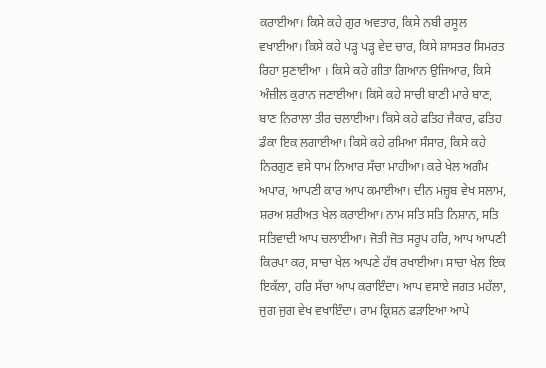ਕਰਾਈਆ। ਕਿਸੇ ਕਹੇ ਗੁਰ ਅਵਤਾਰ, ਕਿਸੇ ਨਬੀ ਰਸੂਲ ਵਖਾਈਆ। ਕਿਸੇ ਕਹੇ ਪੜ੍ਹ ਪੜ੍ਹ ਵੇਦ ਚਾਰ, ਕਿਸੇ ਸ਼ਾਸਤਰ ਸਿਮਰਤ ਰਿਹਾ ਸੁਣਾਈਆ । ਕਿਸੇ ਕਹੇ ਗੀਤਾ ਗਿਆਨ ਉਜਿਆਰ, ਕਿਸੇ ਅੰਜ਼ੀਲ ਕੁਰਾਨ ਜਣਾਈਆ। ਕਿਸੇ ਕਹੇ ਸਾਚੀ ਬਾਣੀ ਮਾਰੇ ਬਾਣ, ਬਾਣ ਨਿਰਾਲਾ ਤੀਰ ਚਲਾਈਆ। ਕਿਸੇ ਕਹੇ ਫਤਿਹ ਜੈਕਾਰ, ਫਤਿਹ ਡੰਕਾ ਇਕ ਲਗਾਈਆ। ਕਿਸੇ ਕਹੇ ਰਮਿਆ ਸੰਸਾਰ, ਕਿਸੇ ਕਹੇ ਨਿਰਗੁਣ ਵਸੇ ਧਾਮ ਨਿਆਰ ਸੱਚਾ ਮਾਹੀਆ। ਕਰੇ ਖੇਲ ਅਗੰਮ ਅਪਾਰ, ਆਪਣੀ ਕਾਰ ਆਪ ਕਮਾਈਆ। ਦੀਨ ਮਜ਼੍ਹਬ ਵੇਖ ਸਲਾਮ, ਸ਼ਰਅ ਸ਼ਰੀਅਤ ਖੇਲ ਕਰਾਈਆ। ਨਾਮ ਸਤਿ ਸਤਿ ਨਿਸ਼ਾਨ, ਸਤਿ ਸਤਿਵਾਦੀ ਆਪ ਚਲਾਈਆ। ਜੋਤੀ ਜੋਤ ਸਰੂਪ ਹਰਿ, ਆਪ ਆਪਣੀ ਕਿਰਪਾ ਕਰ, ਸਾਚਾ ਖੇਲ ਆਪਣੇ ਹੱਥ ਰਖਾਈਆ। ਸਾਚਾ ਖੇਲ ਇਕ ਇਕੱਲਾ, ਹਰਿ ਸੱਚਾ ਆਪ ਕਰਾਇੰਦਾ। ਆਪ ਵਸਾਏ ਜਗਤ ਮਹੱਲਾ, ਜੁਗ ਜੁਗ ਵੇਖ ਵਖਾਇੰਦਾ। ਰਾਮ ਕ੍ਰਿਸ਼ਨ ਫੜਾਇਆ ਆਪੇ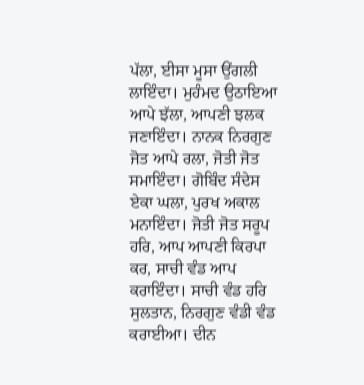ਪੱਲਾ, ਈਸਾ ਮੂਸਾ ਉਂਗਲੀ ਲਾਇੰਦਾ। ਮੁਹੰਮਦ ਉਠਾਇਆ ਆਪੇ ਝੱਲਾ, ਆਪਣੀ ਝਲਕ ਜਣਾਇੰਦਾ। ਨਾਨਕ ਨਿਰਗੁਣ ਜੋਤ ਆਪੇ ਰਲਾ, ਜੋਤੀ ਜੋਤ ਸਮਾਇੰਦਾ। ਗੋਬਿੰਦ ਸੰਦੇਸ ਏਕਾ ਘਲਾ, ਪੁਰਖ ਅਕਾਲ ਮਨਾਇੰਦਾ। ਜੋਤੀ ਜੋਤ ਸਰੂਪ ਹਰਿ, ਆਪ ਆਪਣੀ ਕਿਰਪਾ ਕਰ, ਸਾਚੀ ਵੰਡ ਆਪ ਕਰਾਇੰਦਾ। ਸਾਚੀ ਵੰਡ ਹਰਿ ਸੁਲਤਾਨ, ਨਿਰਗੁਣ ਵੰਡੀ ਵੰਡ ਕਰਾਈਆ। ਦੀਨ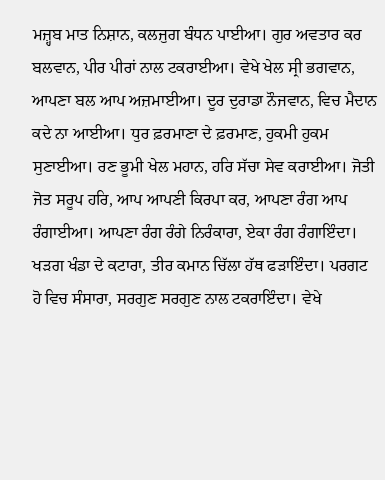ਮਜ਼੍ਹਬ ਮਾਤ ਨਿਸ਼ਾਨ, ਕਲਜੁਗ ਬੰਧਨ ਪਾਈਆ। ਗੁਰ ਅਵਤਾਰ ਕਰ ਬਲਵਾਨ, ਪੀਰ ਪੀਰਾਂ ਨਾਲ ਟਕਰਾਈਆ। ਵੇਖੇ ਖੇਲ ਸ੍ਰੀ ਭਗਵਾਨ, ਆਪਣਾ ਬਲ ਆਪ ਅਜ਼ਮਾਈਆ। ਦੂਰ ਦੁਰਾਡਾ ਨੌਜਵਾਨ, ਵਿਚ ਮੈਦਾਨ ਕਦੇ ਨਾ ਆਈਆ। ਧੁਰ ਫ਼ਰਮਾਣਾ ਦੇ ਫ਼ਰਮਾਣ, ਹੁਕਮੀ ਹੁਕਮ ਸੁਣਾਈਆ। ਰਣ ਭੂਮੀ ਖੇਲ ਮਹਾਨ, ਹਰਿ ਸੱਚਾ ਸੇਵ ਕਰਾਈਆ। ਜੋਤੀ ਜੋਤ ਸਰੂਪ ਹਰਿ, ਆਪ ਆਪਣੀ ਕਿਰਪਾ ਕਰ, ਆਪਣਾ ਰੰਗ ਆਪ ਰੰਗਾਈਆ। ਆਪਣਾ ਰੰਗ ਰੰਗੇ ਨਿਰੰਕਾਰਾ, ਏਕਾ ਰੰਗ ਰੰਗਾਇੰਦਾ। ਖੜਗ ਖੰਡਾ ਦੇ ਕਟਾਰਾ, ਤੀਰ ਕਮਾਨ ਚਿੱਲਾ ਹੱਥ ਫੜਾਇੰਦਾ। ਪਰਗਟ ਹੋ ਵਿਚ ਸੰਸਾਰਾ, ਸਰਗੁਣ ਸਰਗੁਣ ਨਾਲ ਟਕਰਾਇੰਦਾ। ਵੇਖੇ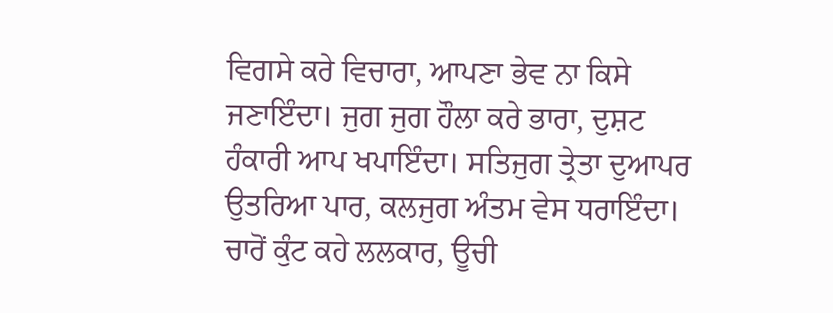ਵਿਗਸੇ ਕਰੇ ਵਿਚਾਰਾ, ਆਪਣਾ ਭੇਵ ਨਾ ਕਿਸੇ ਜਣਾਇੰਦਾ। ਜੁਗ ਜੁਗ ਹੌਲਾ ਕਰੇ ਭਾਰਾ, ਦੁਸ਼ਟ ਹੰਕਾਰੀ ਆਪ ਖਪਾਇੰਦਾ। ਸਤਿਜੁਗ ਤ੍ਰੇਤਾ ਦੁਆਪਰ ਉਤਰਿਆ ਪਾਰ, ਕਲਜੁਗ ਅੰਤਮ ਵੇਸ ਧਰਾਇੰਦਾ। ਚਾਰੋਂ ਕੁੰਟ ਕਹੇ ਲਲਕਾਰ, ਊਚੀ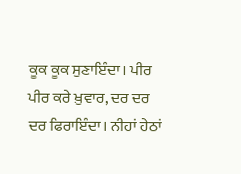ਕੂਕ ਕੂਕ ਸੁਣਾਇੰਦਾ। ਪੀਰ ਪੀਰ ਕਰੇ ਖ਼ੁਵਾਰ, ਦਰ ਦਰ ਦਰ ਫਿਰਾਇੰਦਾ। ਨੀਹਾਂ ਹੇਠਾਂ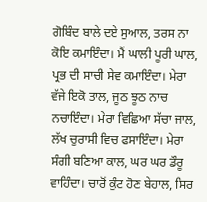ਗੋਬਿੰਦ ਬਾਲੇ ਦਏ ਸੁਆਲ, ਤਰਸ ਨਾ ਕੋਇ ਕਮਾਇੰਦਾ। ਮੈਂ ਘਾਲੀ ਪੂਰੀ ਘਾਲ, ਪ੍ਰਭ ਦੀ ਸਾਚੀ ਸੇਵ ਕਮਾਇੰਦਾ। ਮੇਰਾ ਵੱਜੇ ਇਕੋ ਤਾਲ, ਜੂਠ ਝੂਠ ਨਾਚ ਨਚਾਇੰਦਾ। ਮੇਰਾ ਵਿਛਿਆ ਸੱਚਾ ਜਾਲ, ਲੱਖ ਚੁਰਾਸੀ ਵਿਚ ਫਸਾਇੰਦਾ। ਮੇਰਾ ਸੰਗੀ ਬਣਿਆ ਕਾਲ, ਘਰ ਘਰ ਡੌਰੂ ਵਾਹਿੰਦਾ। ਚਾਰੋਂ ਕੁੰਟ ਹੋਣ ਬੇਹਾਲ, ਸਿਰ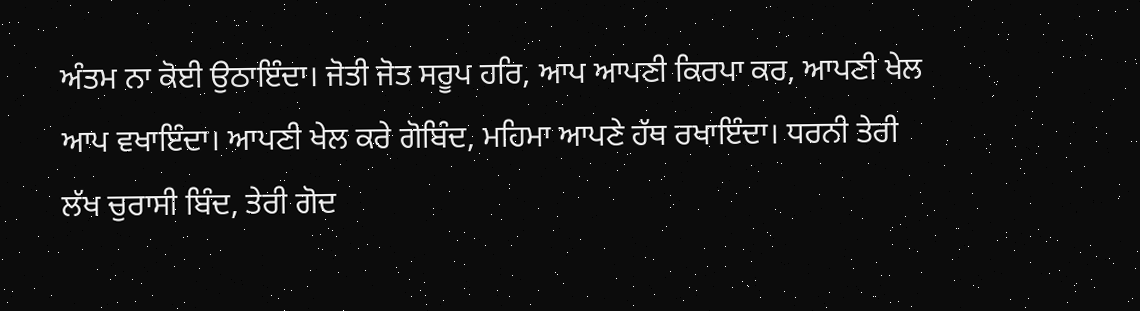ਅੰਤਮ ਨਾ ਕੋਈ ਉਠਾਇੰਦਾ। ਜੋਤੀ ਜੋਤ ਸਰੂਪ ਹਰਿ, ਆਪ ਆਪਣੀ ਕਿਰਪਾ ਕਰ, ਆਪਣੀ ਖੇਲ ਆਪ ਵਖਾਇੰਦਾ। ਆਪਣੀ ਖੇਲ ਕਰੇ ਗੋਬਿੰਦ, ਮਹਿਮਾ ਆਪਣੇ ਹੱਥ ਰਖਾਇੰਦਾ। ਧਰਨੀ ਤੇਰੀ ਲੱਖ ਚੁਰਾਸੀ ਬਿੰਦ, ਤੇਰੀ ਗੋਦ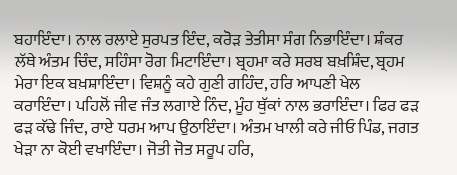ਬਹਾਇੰਦਾ। ਨਾਲ ਰਲਾਏ ਸੁਰਪਤ ਇੰਦ, ਕਰੋੜ ਤੇਤੀਸਾ ਸੰਗ ਨਿਭਾਇੰਦਾ। ਸ਼ੰਕਰ ਲੱਥੇ ਅੰਤਮ ਚਿੰਦ, ਸਹਿੰਸਾ ਰੋਗ ਮਿਟਾਇੰਦਾ। ਬ੍ਰਹਮਾ ਕਰੇ ਸਰਬ ਬਖ਼ਸ਼ਿੰਦ, ਬ੍ਰਹਮ ਮੇਰਾ ਇਕ ਬਖ਼ਸ਼ਾਇੰਦਾ। ਵਿਸ਼ਨੂੰ ਕਹੇ ਗੁਣੀ ਗਹਿੰਦ, ਹਰਿ ਆਪਣੀ ਖੇਲ ਕਰਾਇੰਦਾ। ਪਹਿਲੋਂ ਜੀਵ ਜੰਤ ਲਗਾਏ ਨਿੰਦ, ਮੂੰਹ ਥੁੱਕਾਂ ਨਾਲ ਭਰਾਇੰਦਾ। ਫਿਰ ਫੜ ਫੜ ਕੱਢੇ ਜਿੰਦ, ਰਾਏ ਧਰਮ ਆਪ ਉਠਾਇੰਦਾ। ਅੰਤਮ ਖਾਲੀ ਕਰੇ ਜੀਓ ਪਿੰਡ, ਜਗਤ ਖੇੜਾ ਨਾ ਕੋਈ ਵਖਾਇੰਦਾ। ਜੋਤੀ ਜੋਤ ਸਰੂਪ ਹਰਿ,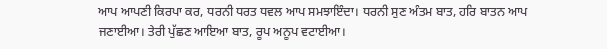ਆਪ ਆਪਣੀ ਕਿਰਪਾ ਕਰ, ਧਰਨੀ ਧਰਤ ਧਵਲ ਆਪ ਸਮਝਾਇੰਦਾ। ਧਰਨੀ ਸੁਣ ਅੰਤਮ ਬਾਤ, ਹਰਿ ਬਾਤਨ ਆਪ ਜਣਾਈਆ। ਤੇਰੀ ਪੁੱਛਣ ਆਇਆ ਬਾਤ, ਰੂਪ ਅਨੂਪ ਵਟਾਈਆ।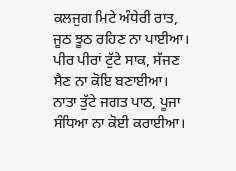ਕਲਜੁਗ ਮਿਟੇ ਅੰਧੇਰੀ ਰਾਤ, ਜੂਠ ਝੂਠ ਰਹਿਣ ਨਾ ਪਾਈਆ। ਪੀਰ ਪੀਰਾਂ ਟੁੱਟੇ ਸਾਕ, ਸੱਜਣ ਸੈਣ ਨਾ ਕੋਇ ਬਣਾਈਆ। ਨਾਤਾ ਤੁੱਟੇ ਜਗਤ ਪਾਠ, ਪੂਜਾ ਸੰਧਿਆ ਨਾ ਕੋਈ ਕਰਾਈਆ।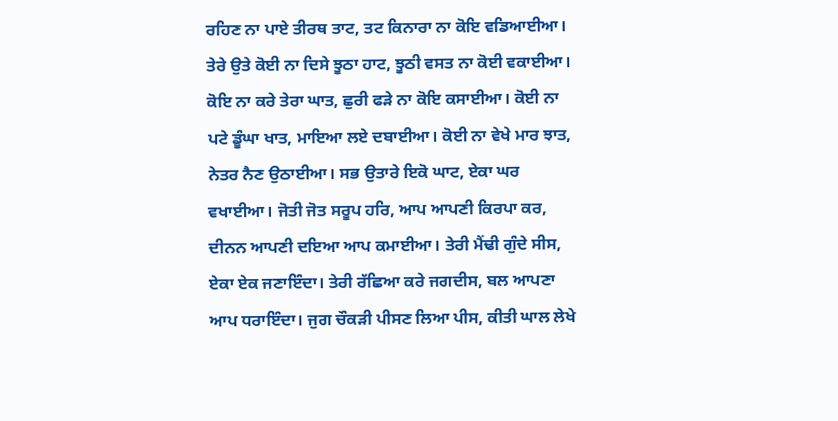ਰਹਿਣ ਨਾ ਪਾਏ ਤੀਰਥ ਤਾਟ, ਤਟ ਕਿਨਾਰਾ ਨਾ ਕੋਇ ਵਡਿਆਈਆ। ਤੇਰੇ ਉਤੇ ਕੋਈ ਨਾ ਦਿਸੇ ਝੂਠਾ ਹਾਟ, ਝੂਠੀ ਵਸਤ ਨਾ ਕੋਈ ਵਕਾਈਆ। ਕੋਇ ਨਾ ਕਰੇ ਤੇਰਾ ਘਾਤ, ਛੁਰੀ ਫੜੇ ਨਾ ਕੋਇ ਕਸਾਈਆ। ਕੋਈ ਨਾ ਪਟੇ ਡੂੰਘਾ ਖਾਤ, ਮਾਇਆ ਲਏ ਦਬਾਈਆ। ਕੋਈ ਨਾ ਵੇਖੇ ਮਾਰ ਝਾਤ, ਨੇਤਰ ਨੈਣ ਉਠਾਈਆ। ਸਭ ਉਤਾਰੇ ਇਕੋ ਘਾਟ, ਏਕਾ ਘਰ ਵਖਾਈਆ। ਜੋਤੀ ਜੋਤ ਸਰੂਪ ਹਰਿ, ਆਪ ਆਪਣੀ ਕਿਰਪਾ ਕਰ, ਦੀਨਨ ਆਪਣੀ ਦਇਆ ਆਪ ਕਮਾਈਆ। ਤੇਰੀ ਮੈਂਢੀ ਗੁੰਦੇ ਸੀਸ, ਏਕਾ ਏਕ ਜਣਾਇੰਦਾ। ਤੇਰੀ ਰੱਛਿਆ ਕਰੇ ਜਗਦੀਸ, ਬਲ ਆਪਣਾ ਆਪ ਧਰਾਇੰਦਾ। ਜੁਗ ਚੌਕੜੀ ਪੀਸਣ ਲਿਆ ਪੀਸ, ਕੀਤੀ ਘਾਲ ਲੇਖੇ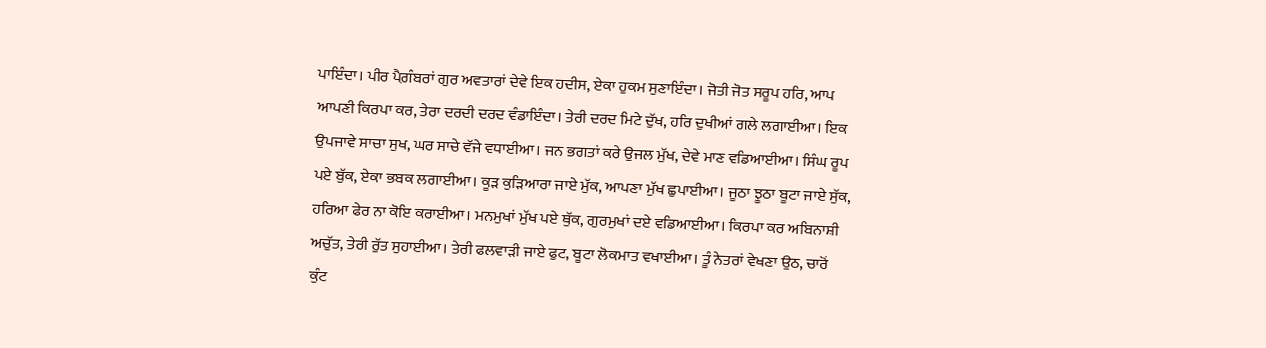ਪਾਇੰਦਾ। ਪੀਰ ਪੈਗ਼ੰਬਰਾਂ ਗੁਰ ਅਵਤਾਰਾਂ ਦੇਵੇ ਇਕ ਹਦੀਸ, ਏਕਾ ਹੁਕਮ ਸੁਣਾਇੰਦਾ। ਜੋਤੀ ਜੋਤ ਸਰੂਪ ਹਰਿ, ਆਪ ਆਪਣੀ ਕਿਰਪਾ ਕਰ, ਤੇਰਾ ਦਰਦੀ ਦਰਦ ਵੰਡਾਇੰਦਾ। ਤੇਰੀ ਦਰਦ ਮਿਟੇ ਦੁੱਖ, ਹਰਿ ਦੁਖੀਆਂ ਗਲੇ ਲਗਾਈਆ। ਇਕ ਉਪਜਾਵੇ ਸਾਚਾ ਸੁਖ, ਘਰ ਸਾਚੇ ਵੱਜੇ ਵਧਾਈਆ। ਜਨ ਭਗਤਾਂ ਕਰੇ ਉਜਲ ਮੁੱਖ, ਦੇਵੇ ਮਾਣ ਵਡਿਆਈਆ। ਸਿੰਘ ਰੂਪ ਪਏ ਬੁੱਕ, ਏਕਾ ਭਬਕ ਲਗਾਈਆ। ਕੂੜ ਕੁੜਿਆਰਾ ਜਾਏ ਮੁੱਕ, ਆਪਣਾ ਮੁੱਖ ਛੁਪਾਈਆ। ਜੂਠਾ ਝੂਠਾ ਬੂਟਾ ਜਾਏ ਸੁੱਕ, ਹਰਿਆ ਫੇਰ ਨਾ ਕੋਇ ਕਰਾਈਆ। ਮਨਮੁਖਾਂ ਮੁੱਖ ਪਏ ਥੁੱਕ, ਗੁਰਮੁਖਾਂ ਦਏ ਵਡਿਆਈਆ। ਕਿਰਪਾ ਕਰ ਅਬਿਨਾਸ਼ੀ ਅਚੁੱਤ, ਤੇਰੀ ਰੁੱਤ ਸੁਹਾਈਆ। ਤੇਰੀ ਫਲਵਾੜੀ ਜਾਏ ਫੁਟ, ਬੂਟਾ ਲੋਕਮਾਤ ਵਖਾਈਆ। ਤੂੰ ਨੇਤਰਾਂ ਵੇਖਣਾ ਉਠ, ਚਾਰੋਂ ਕੁੰਟ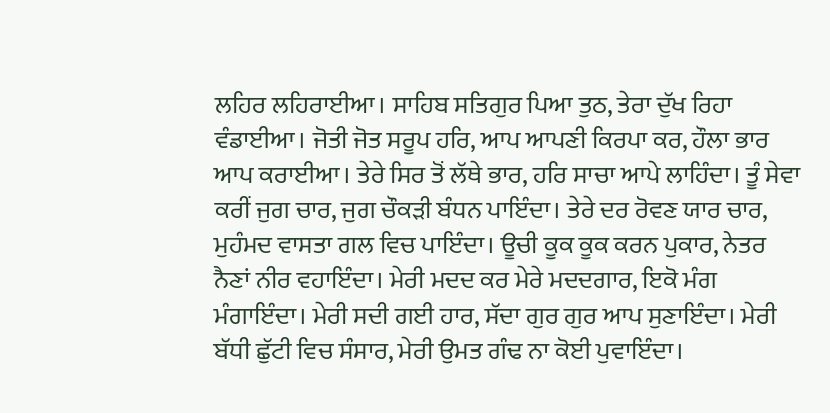ਲਹਿਰ ਲਹਿਰਾਈਆ। ਸਾਹਿਬ ਸਤਿਗੁਰ ਪਿਆ ਤੁਠ, ਤੇਰਾ ਦੁੱਖ ਰਿਹਾ ਵੰਡਾਈਆ। ਜੋਤੀ ਜੋਤ ਸਰੂਪ ਹਰਿ, ਆਪ ਆਪਣੀ ਕਿਰਪਾ ਕਰ, ਹੌਲਾ ਭਾਰ ਆਪ ਕਰਾਈਆ। ਤੇਰੇ ਸਿਰ ਤੋਂ ਲੱਥੇ ਭਾਰ, ਹਰਿ ਸਾਚਾ ਆਪੇ ਲਾਹਿੰਦਾ। ਤੂੰ ਸੇਵਾ ਕਰੀਂ ਜੁਗ ਚਾਰ, ਜੁਗ ਚੌਕੜੀ ਬੰਧਨ ਪਾਇੰਦਾ। ਤੇਰੇ ਦਰ ਰੋਵਣ ਯਾਰ ਚਾਰ, ਮੁਹੰਮਦ ਵਾਸਤਾ ਗਲ ਵਿਚ ਪਾਇੰਦਾ। ਊਚੀ ਕੂਕ ਕੂਕ ਕਰਨ ਪੁਕਾਰ, ਨੇਤਰ ਨੈਣਾਂ ਨੀਰ ਵਹਾਇੰਦਾ। ਮੇਰੀ ਮਦਦ ਕਰ ਮੇਰੇ ਮਦਦਗਾਰ, ਇਕੋ ਮੰਗ ਮੰਗਾਇੰਦਾ। ਮੇਰੀ ਸਦੀ ਗਈ ਹਾਰ, ਸੱਦਾ ਗੁਰ ਗੁਰ ਆਪ ਸੁਣਾਇੰਦਾ। ਮੇਰੀ ਬੱਧੀ ਛੁੱਟੀ ਵਿਚ ਸੰਸਾਰ, ਮੇਰੀ ਉਮਤ ਗੰਢ ਨਾ ਕੋਈ ਪੁਵਾਇੰਦਾ।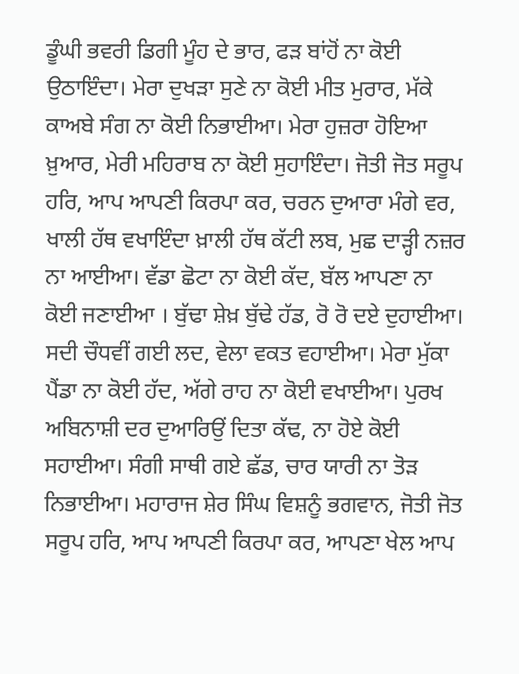ਡੂੰਘੀ ਭਵਰੀ ਡਿਗੀ ਮੂੰਹ ਦੇ ਭਾਰ, ਫੜ ਬਾਂਹੋਂ ਨਾ ਕੋਈ ਉਠਾਇੰਦਾ। ਮੇਰਾ ਦੁਖੜਾ ਸੁਣੇ ਨਾ ਕੋਈ ਮੀਤ ਮੁਰਾਰ, ਮੱਕੇ ਕਾਅਬੇ ਸੰਗ ਨਾ ਕੋਈ ਨਿਭਾਈਆ। ਮੇਰਾ ਹੁਜ਼ਰਾ ਹੋਇਆ ਖ਼ੁਆਰ, ਮੇਰੀ ਮਹਿਰਾਬ ਨਾ ਕੋਈ ਸੁਹਾਇੰਦਾ। ਜੋਤੀ ਜੋਤ ਸਰੂਪ ਹਰਿ, ਆਪ ਆਪਣੀ ਕਿਰਪਾ ਕਰ, ਚਰਨ ਦੁਆਰਾ ਮੰਗੇ ਵਰ, ਖਾਲੀ ਹੱਥ ਵਖਾਇੰਦਾ ਖ਼ਾਲੀ ਹੱਥ ਕੱਟੀ ਲਬ, ਮੁਛ ਦਾੜ੍ਹੀ ਨਜ਼ਰ ਨਾ ਆਈਆ। ਵੱਡਾ ਛੋਟਾ ਨਾ ਕੋਈ ਕੱਦ, ਬੱਲ ਆਪਣਾ ਨਾ ਕੋਈ ਜਣਾਈਆ । ਬੁੱਢਾ ਸ਼ੇਖ਼ ਬੁੱਢੇ ਹੱਡ, ਰੋ ਰੋ ਦਏ ਦੁਹਾਈਆ। ਸਦੀ ਚੌਧਵੀਂ ਗਈ ਲਦ, ਵੇਲਾ ਵਕਤ ਵਹਾਈਆ। ਮੇਰਾ ਮੁੱਕਾ ਪੈਂਡਾ ਨਾ ਕੋਈ ਹੱਦ, ਅੱਗੇ ਰਾਹ ਨਾ ਕੋਈ ਵਖਾਈਆ। ਪੁਰਖ ਅਬਿਨਾਸ਼ੀ ਦਰ ਦੁਆਰਿਉਂ ਦਿਤਾ ਕੱਢ, ਨਾ ਹੋਏ ਕੋਈ ਸਹਾਈਆ। ਸੰਗੀ ਸਾਥੀ ਗਏ ਛੱਡ, ਚਾਰ ਯਾਰੀ ਨਾ ਤੋੜ ਨਿਭਾਈਆ। ਮਹਾਰਾਜ ਸ਼ੇਰ ਸਿੰਘ ਵਿਸ਼ਨੂੰ ਭਗਵਾਨ, ਜੋਤੀ ਜੋਤ ਸਰੂਪ ਹਰਿ, ਆਪ ਆਪਣੀ ਕਿਰਪਾ ਕਰ, ਆਪਣਾ ਖੇਲ ਆਪ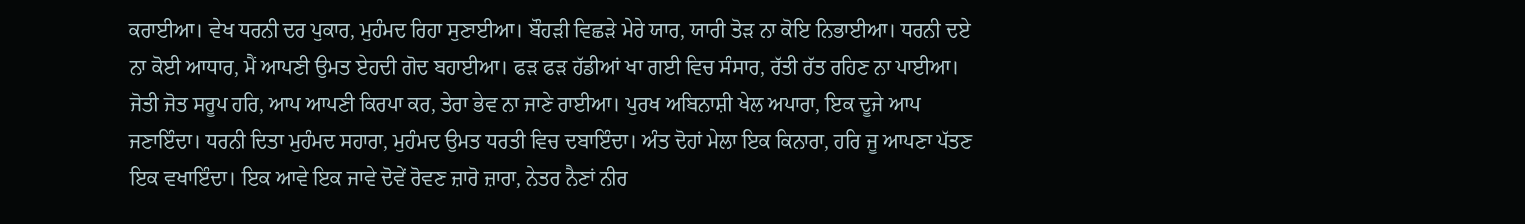ਕਰਾਈਆ। ਵੇਖ ਧਰਨੀ ਦਰ ਪੁਕਾਰ, ਮੁਹੰਮਦ ਰਿਹਾ ਸੁਣਾਈਆ। ਬੌਹੜੀ ਵਿਛੜੇ ਮੇਰੇ ਯਾਰ, ਯਾਰੀ ਤੋੜ ਨਾ ਕੋਇ ਨਿਭਾਈਆ। ਧਰਨੀ ਦਏ ਨਾ ਕੋਈ ਆਧਾਰ, ਮੈਂ ਆਪਣੀ ਉਮਤ ਏਹਦੀ ਗੋਦ ਬਹਾਈਆ। ਫੜ ਫੜ ਹੱਡੀਆਂ ਖਾ ਗਈ ਵਿਚ ਸੰਸਾਰ, ਰੱਤੀ ਰੱਤ ਰਹਿਣ ਨਾ ਪਾਈਆ। ਜੋਤੀ ਜੋਤ ਸਰੂਪ ਹਰਿ, ਆਪ ਆਪਣੀ ਕਿਰਪਾ ਕਰ, ਤੇਰਾ ਭੇਵ ਨਾ ਜਾਣੇ ਰਾਈਆ। ਪੁਰਖ ਅਬਿਨਾਸ਼ੀ ਖੇਲ ਅਪਾਰਾ, ਇਕ ਦੂਜੇ ਆਪ ਜਣਾਇੰਦਾ। ਧਰਨੀ ਦਿਤਾ ਮੁਹੰਮਦ ਸਹਾਰਾ, ਮੁਹੰਮਦ ਉਮਤ ਧਰਤੀ ਵਿਚ ਦਬਾਇੰਦਾ। ਅੰਤ ਦੋਹਾਂ ਮੇਲਾ ਇਕ ਕਿਨਾਰਾ, ਹਰਿ ਜੂ ਆਪਣਾ ਪੱਤਣ ਇਕ ਵਖਾਇੰਦਾ। ਇਕ ਆਵੇ ਇਕ ਜਾਵੇ ਦੋਵੇਂ ਰੋਵਣ ਜ਼ਾਰੋ ਜ਼ਾਰਾ, ਨੇਤਰ ਨੈਣਾਂ ਨੀਰ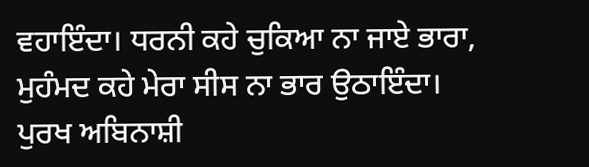ਵਹਾਇੰਦਾ। ਧਰਨੀ ਕਹੇ ਚੁਕਿਆ ਨਾ ਜਾਏ ਭਾਰਾ, ਮੁਹੰਮਦ ਕਹੇ ਮੇਰਾ ਸੀਸ ਨਾ ਭਾਰ ਉਠਾਇੰਦਾ। ਪੁਰਖ ਅਬਿਨਾਸ਼ੀ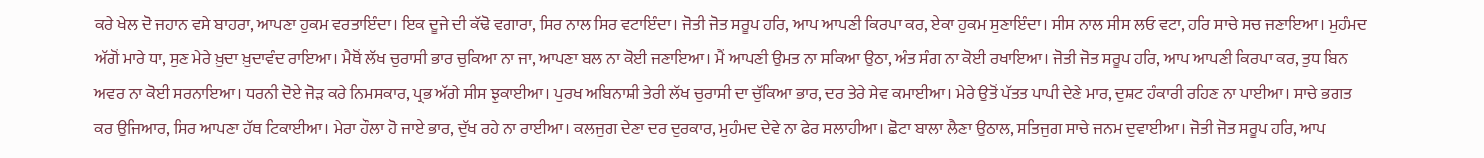ਕਰੇ ਖੇਲ ਦੋ ਜਹਾਨ ਵਸੇ ਬਾਹਰਾ, ਆਪਣਾ ਹੁਕਮ ਵਰਤਾਇੰਦਾ। ਇਕ ਦੂਜੇ ਦੀ ਕੱਢੋ ਵਗਾਰਾ, ਸਿਰ ਨਾਲ ਸਿਰ ਵਟਾਇੰਦਾ। ਜੋਤੀ ਜੋਤ ਸਰੂਪ ਹਰਿ, ਆਪ ਆਪਣੀ ਕਿਰਪਾ ਕਰ, ਏਕਾ ਹੁਕਮ ਸੁਣਾਇੰਦਾ। ਸੀਸ ਨਾਲ ਸੀਸ ਲਓ ਵਟਾ, ਹਰਿ ਸਾਚੇ ਸਚ ਜਣਾਇਆ। ਮੁਹੰਮਦ ਅੱਗੋਂ ਮਾਰੇ ਧਾ, ਸੁਣ ਮੇਰੇ ਖ਼ੁਦਾ ਖ਼ੁਦਾਵੰਦ ਰਾਇਆ। ਮੈਥੋਂ ਲੱਖ ਚੁਰਾਸੀ ਭਾਰ ਚੁਕਿਆ ਨਾ ਜਾ, ਆਪਣਾ ਬਲ ਨਾ ਕੋਈ ਜਣਾਇਆ। ਮੈਂ ਆਪਣੀ ਉਮਤ ਨਾ ਸਕਿਆ ਉਠਾ, ਅੰਤ ਸੰਗ ਨਾ ਕੋਈ ਰਖਾਇਆ। ਜੋਤੀ ਜੋਤ ਸਰੂਪ ਹਰਿ, ਆਪ ਆਪਣੀ ਕਿਰਪਾ ਕਰ, ਤੁਧ ਬਿਨ ਅਵਰ ਨਾ ਕੋਈ ਸਰਨਾਇਆ। ਧਰਨੀ ਦੋਏ ਜੋੜ ਕਰੇ ਨਿਮਸਕਾਰ, ਪ੍ਰਭ ਅੱਗੇ ਸੀਸ ਝੁਕਾਈਆ। ਪੁਰਖ ਅਬਿਨਾਸ਼ੀ ਤੇਰੀ ਲੱਖ ਚੁਰਾਸੀ ਦਾ ਚੁੱਕਿਆ ਭਾਰ, ਦਰ ਤੇਰੇ ਸੇਵ ਕਮਾਈਆ। ਮੇਰੇ ਉਤੋਂ ਪੱਤਤ ਪਾਪੀ ਦੇਣੇ ਮਾਰ, ਦੁਸ਼ਟ ਹੰਕਾਰੀ ਰਹਿਣ ਨਾ ਪਾਈਆ। ਸਾਚੇ ਭਗਤ ਕਰ ਉਜਿਆਰ, ਸਿਰ ਆਪਣਾ ਹੱਥ ਟਿਕਾਈਆ। ਮੇਰਾ ਹੌਲਾ ਹੋ ਜਾਏ ਭਾਰ, ਦੁੱਖ ਰਹੇ ਨਾ ਰਾਈਆ। ਕਲਜੁਗ ਦੇਣਾ ਦਰ ਦੁਰਕਾਰ, ਮੁਹੰਮਦ ਦੇਵੇ ਨਾ ਫੇਰ ਸਲਾਹੀਆ। ਛੋਟਾ ਬਾਲਾ ਲੈਣਾ ਉਠਾਲ, ਸਤਿਜੁਗ ਸਾਚੇ ਜਨਮ ਦੁਵਾਈਆ। ਜੋਤੀ ਜੋਤ ਸਰੂਪ ਹਰਿ, ਆਪ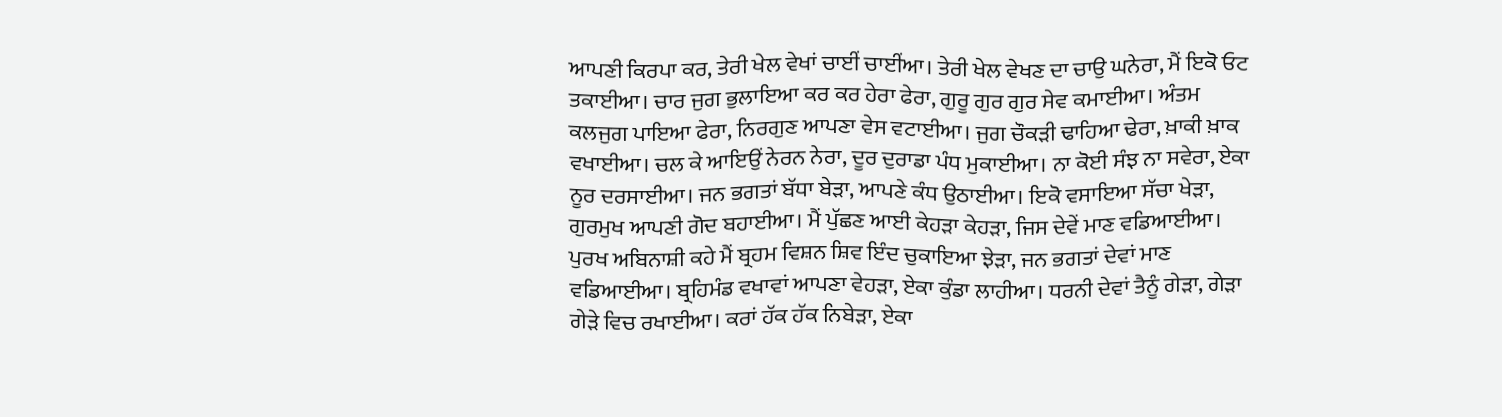ਆਪਣੀ ਕਿਰਪਾ ਕਰ, ਤੇਰੀ ਖੇਲ ਵੇਖਾਂ ਚਾਈਂ ਚਾਈਂਆ। ਤੇਰੀ ਖੇਲ ਵੇਖਣ ਦਾ ਚਾਉ ਘਨੇਰਾ, ਮੈਂ ਇਕੋ ਓਟ ਤਕਾਈਆ। ਚਾਰ ਜੁਗ ਭੁਲਾਇਆ ਕਰ ਕਰ ਹੇਰਾ ਫੇਰਾ, ਗੁਰੂ ਗੁਰ ਗੁਰ ਸੇਵ ਕਮਾਈਆ। ਅੰਤਮ ਕਲਜੁਗ ਪਾਇਆ ਫੇਰਾ, ਨਿਰਗੁਣ ਆਪਣਾ ਵੇਸ ਵਟਾਈਆ। ਜੁਗ ਚੌਕੜੀ ਢਾਹਿਆ ਢੇਰਾ, ਖ਼ਾਕੀ ਖ਼ਾਕ ਵਖਾਈਆ। ਚਲ ਕੇ ਆਇਉਂ ਨੇਰਨ ਨੇਰਾ, ਦੂਰ ਦੁਰਾਡਾ ਪੰਧ ਮੁਕਾਈਆ। ਨਾ ਕੋਈ ਸੰਝ ਨਾ ਸਵੇਰਾ, ਏਕਾ ਨੂਰ ਦਰਸਾਈਆ। ਜਨ ਭਗਤਾਂ ਬੱਧਾ ਬੇੜਾ, ਆਪਣੇ ਕੰਧ ਉਠਾਈਆ। ਇਕੋ ਵਸਾਇਆ ਸੱਚਾ ਖੇੜਾ, ਗੁਰਮੁਖ ਆਪਣੀ ਗੋਦ ਬਹਾਈਆ। ਮੈਂ ਪੁੱਛਣ ਆਈ ਕੇਹੜਾ ਕੇਹੜਾ, ਜਿਸ ਦੇਵੇਂ ਮਾਣ ਵਡਿਆਈਆ। ਪੁਰਖ ਅਬਿਨਾਸ਼ੀ ਕਹੇ ਮੈਂ ਬ੍ਰਹਮ ਵਿਸ਼ਨ ਸ਼ਿਵ ਇੰਦ ਚੁਕਾਇਆ ਝੇੜਾ, ਜਨ ਭਗਤਾਂ ਦੇਵਾਂ ਮਾਣ ਵਡਿਆਈਆ। ਬ੍ਰਹਿਮੰਡ ਵਖਾਵਾਂ ਆਪਣਾ ਵੇਹੜਾ, ਏਕਾ ਕੁੰਡਾ ਲਾਹੀਆ। ਧਰਨੀ ਦੇਵਾਂ ਤੈਨੂੰ ਗੇੜਾ, ਗੇੜਾ ਗੇੜੇ ਵਿਚ ਰਖਾਈਆ। ਕਰਾਂ ਹੱਕ ਹੱਕ ਨਿਬੇੜਾ, ਏਕਾ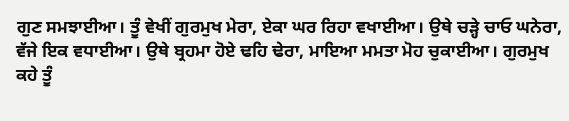ਗੁਣ ਸਮਝਾਈਆ। ਤੂੰ ਵੇਖੀਂ ਗੁਰਮੁਖ ਮੇਰਾ, ਏਕਾ ਘਰ ਰਿਹਾ ਵਖਾਈਆ। ਉਥੇ ਚੜ੍ਹੇ ਚਾਓ ਘਨੇਰਾ, ਵੱਜੇ ਇਕ ਵਧਾਈਆ। ਉਥੇ ਬ੍ਰਹਮਾ ਹੋਏ ਢਹਿ ਢੇਰਾ, ਮਾਇਆ ਮਮਤਾ ਮੋਹ ਚੁਕਾਈਆ। ਗੁਰਮੁਖ ਕਹੇ ਤੂੰ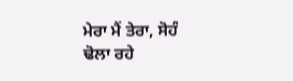ਮੇਰਾ ਮੈਂ ਤੇਰਾ, ਸੋਹੰ ਢੋਲਾ ਰਹੇ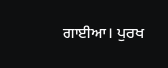ਗਾਈਆ। ਪੁਰਖ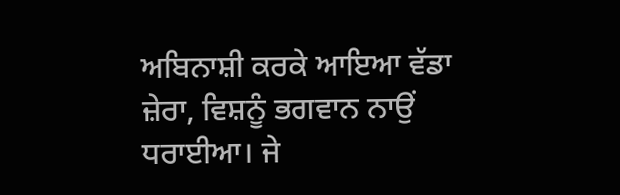ਅਬਿਨਾਸ਼ੀ ਕਰਕੇ ਆਇਆ ਵੱਡਾ ਜ਼ੇਰਾ, ਵਿਸ਼ਨੂੰ ਭਗਵਾਨ ਨਾਉਂ ਧਰਾਈਆ। ਜੇ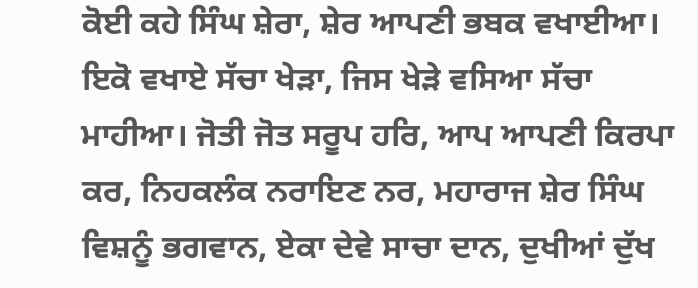ਕੋਈ ਕਹੇ ਸਿੰਘ ਸ਼ੇਰਾ, ਸ਼ੇਰ ਆਪਣੀ ਭਬਕ ਵਖਾਈਆ। ਇਕੋ ਵਖਾਏ ਸੱਚਾ ਖੇੜਾ, ਜਿਸ ਖੇੜੇ ਵਸਿਆ ਸੱਚਾ ਮਾਹੀਆ। ਜੋਤੀ ਜੋਤ ਸਰੂਪ ਹਰਿ, ਆਪ ਆਪਣੀ ਕਿਰਪਾ ਕਰ, ਨਿਹਕਲੰਕ ਨਰਾਇਣ ਨਰ, ਮਹਾਰਾਜ ਸ਼ੇਰ ਸਿੰਘ ਵਿਸ਼ਨੂੰ ਭਗਵਾਨ, ਏਕਾ ਦੇਵੇ ਸਾਚਾ ਦਾਨ, ਦੁਖੀਆਂ ਦੁੱਖ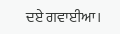ਦਏ ਗਵਾਈਆ।